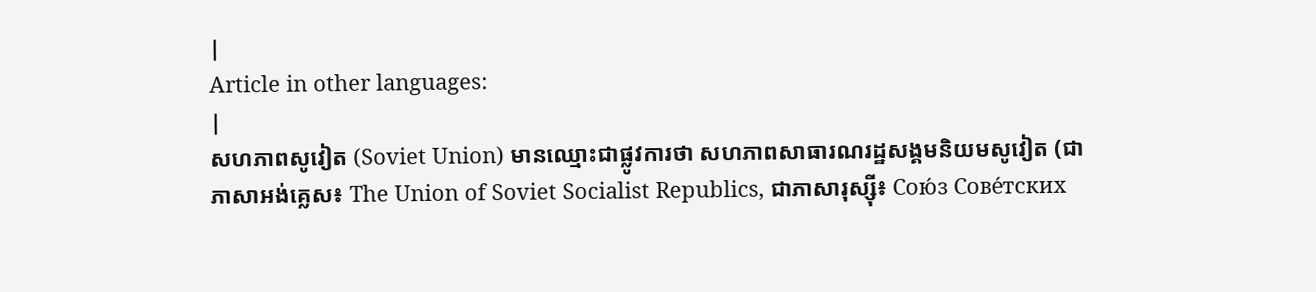|
Article in other languages:
|
សហភាពសូវៀត (Soviet Union) មានឈ្មោះជាផ្លូវការថា សហភាពសាធារណរដ្ឋសង្គមនិយមសូវៀត (ជាភាសាអង់គ្លេស៖ The Union of Soviet Socialist Republics, ជាភាសារុស្ស៊ី៖ Сою́з Сове́тских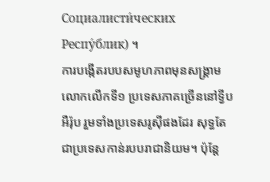Социалисти́ческих Респу́блик) ។
ការបង្កើតរបបសមូហភាពមុនសង្គ្រាមលោកលើកទី១ ប្រទេសភាគច្រើននៅទ្វីបអឺរ៉ុប រួមទាំងប្រទេសរូស៊ីផងដែរ សុទ្ធតែជាប្រទេសកាន់របបរាជានិយម។ ប៉ុន្តែ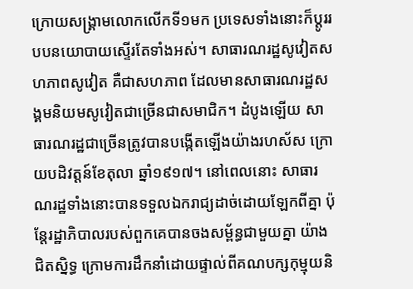ក្រោយសង្គ្រាមលោកលើកទី១មក ប្រទេសទាំងនោះក៏ប្ដូររបបនយោបាយស្ទើរតែទាំងអស់។ សាធារណរដ្ឋសូវៀតសហភាពសូវៀត គឺជាសហភាព ដែលមានសាធារណរដ្ឋសង្គមនិយមសូវៀតជាច្រើនជាសមាជិក។ ដំបូងឡើយ សាធារណរដ្ឋជាច្រើនត្រូវបានបង្កើតឡើងយ៉ាងរហស័ស ក្រោយបដិវត្តន៍ខែតុលា ឆ្នាំ១៩១៧។ នៅពេលនោះ សាធារណរដ្ឋទាំងនោះបានទទួលឯករាជ្យដាច់ដោយឡែកពីគ្នា ប៉ុន្តែរដ្ឋាភិបាលរបស់ពួកគេបានចងសម្ព័ន្ធជាមួយគ្នា យ៉ាងជិតស្និទ្ធ ក្រោមការដឹកនាំដោយផ្ទាល់ពីគណបក្សកុម្មុយនិ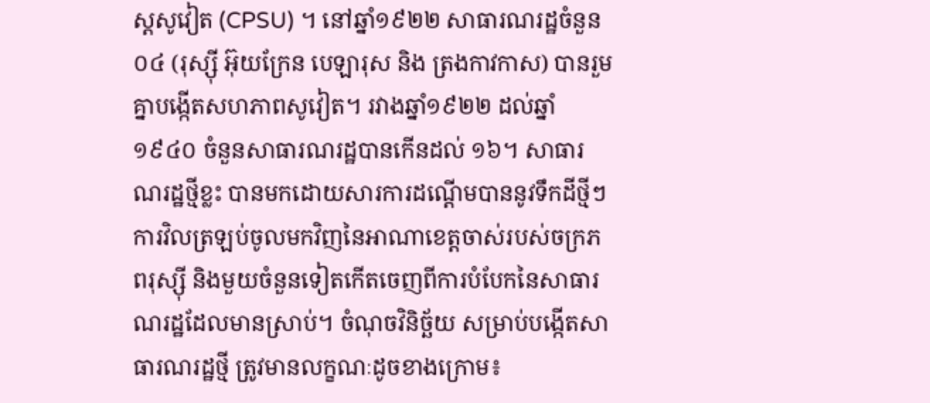ស្តសូវៀត (CPSU) ។ នៅឆ្នាំ១៩២២ សាធារណរដ្ឋចំនួន ០៤ (រុស្ស៊ី អ៊ុយក្រែន បេឡារុស និង ត្រងកាវកាស) បានរួមគ្នាបង្កើតសហភាពសូវៀត។ រវាងឆ្នាំ១៩២២ ដល់ឆ្នាំ១៩៤០ ចំនួនសាធារណរដ្ឋបានកើនដល់ ១៦។ សាធារណរដ្ឋថ្មីខ្លះ បានមកដោយសារការដណ្ដើមបាននូវទឹកដីថ្មីៗ ការវិលត្រឡប់ចូលមកវិញនៃអាណាខេត្តចាស់របស់ចក្រភពរុស្ស៊ី និងមួយចំនួនទៀតកើតចេញពីការបំបែកនៃសាធារណរដ្ឋដែលមានស្រាប់។ ចំណុចវិនិច្ឆ័យ សម្រាប់បង្កើតសាធារណរដ្ឋថ្មី ត្រូវមានលក្ខណៈដូចខាងក្រោម៖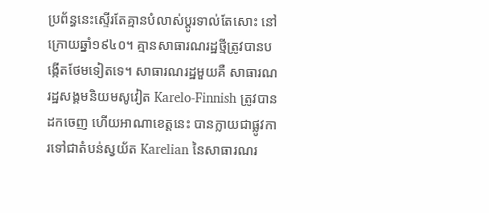ប្រព័ន្ធនេះស្ទើរតែគ្មានបំលាស់ប្ដូរទាល់តែសោះ នៅក្រោយឆ្នាំ១៩៤០។ គ្មានសាធារណរដ្ឋថ្មីត្រូវបានបង្កើតថែមទៀតទេ។ សាធារណរដ្ឋមួយគឺ សាធារណរដ្ឋសង្គមនិយមសូវៀត Karelo-Finnish ត្រូវបានដកចេញ ហើយអាណាខេត្តនេះ បានក្លាយជាផ្លូវការទៅជាតំបន់ស្វយ័ត Karelian នៃសាធារណរ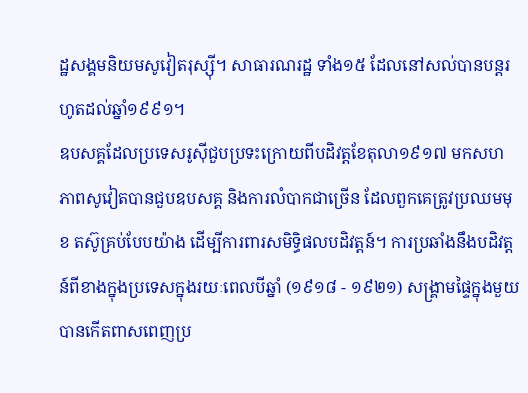ដ្ឋសង្គមនិយមសូវៀតរុស្ស៊ី។ សាធារណរដ្ឋ ទាំង១៥ ដែលនៅសល់បានបន្តរហូតដល់ឆ្នាំ១៩៩១។
ឧបសគ្គដែលប្រទេសរូស៊ីជួបប្រទះក្រោយពីបដិវត្តខែតុលា១៩១៧ មកសហភាពសូវៀតបានជួបឧបសគ្គ និងការលំបាកជាច្រើន ដែលពួកគេត្រូវប្រឈមមុខ តស៊ូគ្រប់បែបយ៉ាង ដើម្បីការពារសមិទ្ធិផលបដិវត្តន៍។ ការប្រឆាំងនឹងបដិវត្តន៍ពីខាងក្នុងប្រទេសក្នុងរយៈពេលបីឆ្នាំ (១៩១៨ - ១៩២១) សង្គ្រាមផ្ទៃក្នុងមួយបានកើតពាសពេញប្រ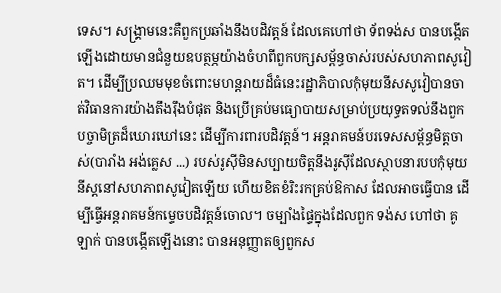ទេស។ សង្គ្រាមនេះគឺពួកប្រឆាំងនឹងបដិវត្តន៍ ដែលគេហៅថា ទ័ពទង់ស បានបង្កើតឡើងដោយមានជំនួយឧបត្ថម្ភយ៉ាងចំហពីពួកបក្សសម្ព័ន្ធចាស់របស់សហភាពសូវៀត។ ដើម្បីប្រឈមមុខចំពោះមហន្តរាយដ៏ធំនេះរដ្ឋាភិបាលកុំមុយនីសសូវៀបានចាត់វិធានការយ៉ាងតឹងរ៉ឹងបំផុត និងប្រើគ្រប់មធ្យោបាយសម្រាប់ប្រយុទ្ធតទល់នឹងពួកបច្ចាមិត្រដ៏ឃោរឃៅនេះ ដើម្បីការពារបដិវត្តន៍។ អន្តរាគមន៍បរទេសសម្ព័ន្ធមិត្តចាស់(បារាំង អង់គ្លេស ...) របស់រូស៊ីមិនសប្បាយចិត្តនឹងរូស៊ីដែលស្ថាបនារបបកុំមុយនីស្តនៅសហភាពសូវៀតឡើយ ហើយខិតខំរិះរកគ្រប់ឱកាស ដែលអាចធ្វើបាន ដើម្បីធ្វើអន្តរាគមន៍កម្ទេចបដិវត្តន៍ចោល។ ចម្បាំងផ្ទៃក្នុងដែលពួក ទង់ស ហៅថា គូឡាក់ បានបង្កើតឡើងនោះ បានអនុញ្ញាតឲ្យពួកស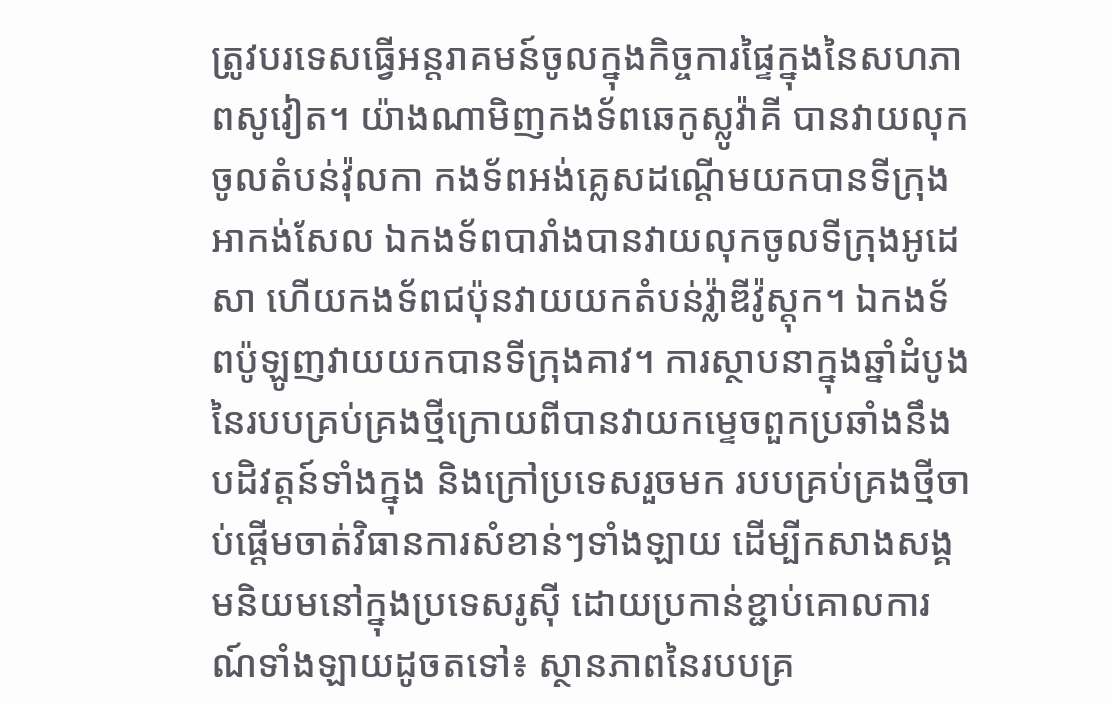ត្រូវបរទេសធ្វើអន្តរាគមន៍ចូលក្នុងកិច្ចការផ្ទៃក្នុងនៃសហភាពសូវៀត។ យ៉ាងណាមិញកងទ័ពឆេកូស្លូវ៉ាគី បានវាយលុកចូលតំបន់វ៉ុលកា កងទ័ពអង់គ្លេសដណ្ដើមយកបានទីក្រុងអាកង់សែល ឯកងទ័ពបារាំងបានវាយលុកចូលទីក្រុងអូដេសា ហើយកងទ័ពជប៉ុនវាយយកតំបន់វ្ល៉ាឌីវ៉ូស្ដុក។ ឯកងទ័ពប៉ូឡូញវាយយកបានទីក្រុងគាវ។ ការស្ថាបនាក្នុងឆ្នាំដំបូងនៃរបបគ្រប់គ្រងថ្មីក្រោយពីបានវាយកម្ទេចពួកប្រឆាំងនឹងបដិវត្តន៍ទាំងក្នុង និងក្រៅប្រទេសរួចមក របបគ្រប់គ្រងថ្មីចាប់ផ្ដើមចាត់វិធានការសំខាន់ៗទាំងឡាយ ដើម្បីកសាងសង្គមនិយមនៅក្នុងប្រទេសរូស៊ី ដោយប្រកាន់ខ្ជាប់គោលការណ៍ទាំងឡាយដូចតទៅ៖ ស្ថានភាពនៃរបបគ្រ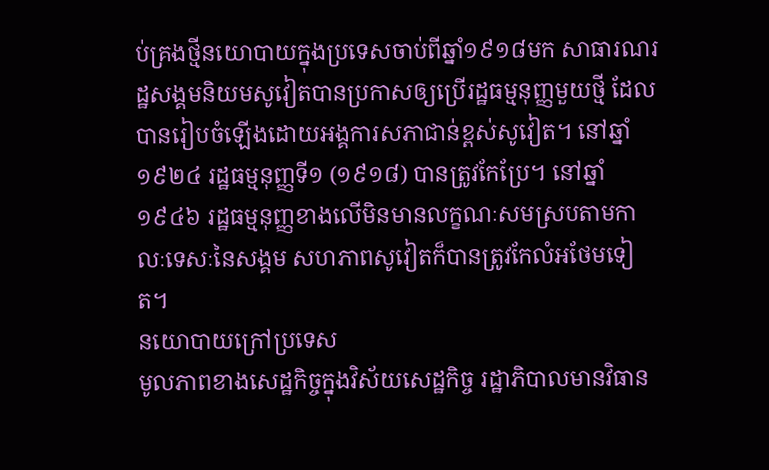ប់គ្រងថ្មីនយោបាយក្នុងប្រទេសចាប់ពីឆ្នាំ១៩១៨មក សាធារណរដ្ឋសង្គមនិយមសូវៀតបានប្រកាសឲ្យប្រើរដ្ឋធម្មនុញ្ញមួយថ្មី ដែលបានរៀបចំឡើងដោយអង្គការសភាជាន់ខ្ពស់សូវៀត។ នៅឆ្នាំ១៩២៤ រដ្ឋធម្មនុញ្ញទី១ (១៩១៨) បានត្រូវកែប្រែ។ នៅឆ្នាំ១៩៤៦ រដ្ឋធម្មនុញ្ញខាងលើមិនមានលក្ខណៈសមស្របតាមកាលៈទេសៈនៃសង្គម សហភាពសូវៀតក៏បានត្រូវកែលំអថែមទៀត។
នយោបាយក្រៅប្រទេស
មូលភាពខាងសេដ្ឋកិច្ចក្នុងវិស័យសេដ្ឋកិច្ច រដ្ឋាភិបាលមានវិធាន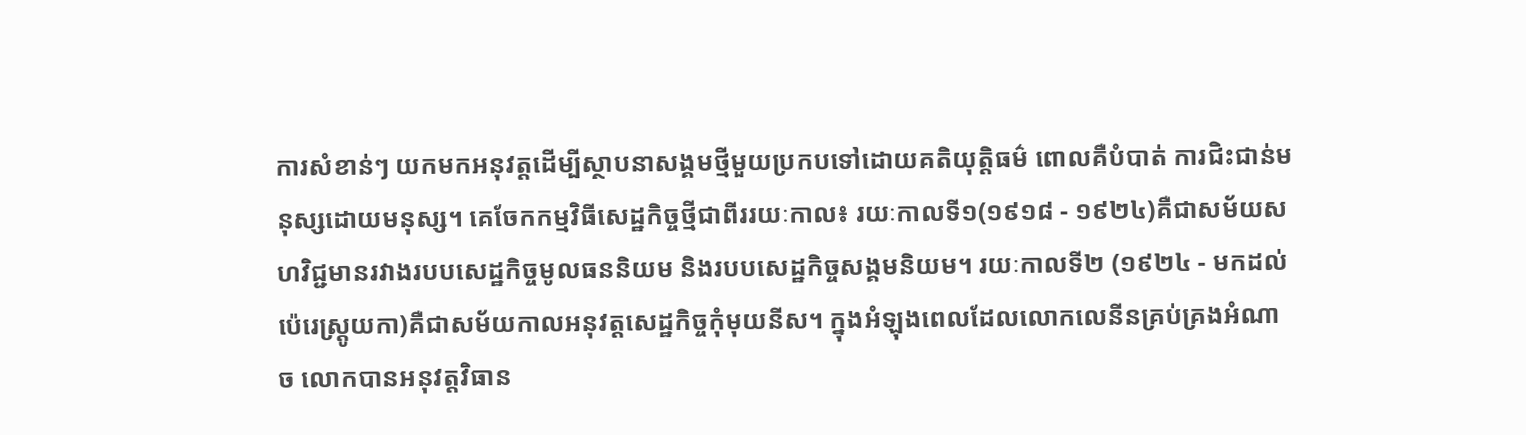ការសំខាន់ៗ យកមកអនុវត្តដើម្បីស្ថាបនាសង្គមថ្មីមួយប្រកបទៅដោយគតិយុត្តិធម៌ ពោលគឺបំបាត់ ការជិះជាន់មនុស្សដោយមនុស្ស។ គេចែកកម្មវិធីសេដ្ឋកិច្ចថ្មីជាពីររយៈកាល៖ រយៈកាលទី១(១៩១៨ - ១៩២៤)គឺជាសម័យសហវិជ្ជមានរវាងរបបសេដ្ឋកិច្ចមូលធននិយម និងរបបសេដ្ឋកិច្ចសង្គមនិយម។ រយៈកាលទី២ (១៩២៤ - មកដល់ប៉េរេស្ត្រូយកា)គឺជាសម័យកាលអនុវត្តសេដ្ឋកិច្ចកុំមុយនីស។ ក្នុងអំឡុងពេលដែលលោកលេនីនគ្រប់គ្រងអំណាច លោកបានអនុវត្តវិធាន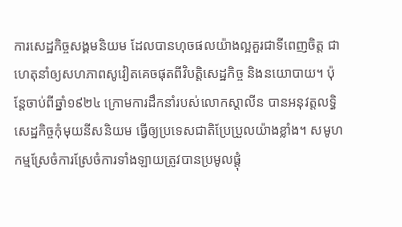ការសេដ្ឋកិច្ចសង្គមនិយម ដែលបានហុចផលយ៉ាងល្អគួរជាទីពេញចិត្ត ជាហេតុនាំឲ្យសហភាពសូវៀតគេចផុតពីវិបត្តិសេដ្ឋកិច្ច និងនយោបាយ។ ប៉ុន្តែចាប់ពីឆ្នាំ១៩២៤ ក្រោមការដឹកនាំរបស់លោកស្ដាលីន បានអនុវត្តលទ្ធិសេដ្ឋកិច្ចកុំមុយនីសនិយម ធ្វើឲ្យប្រទេសជាតិប្រែប្រួលយ៉ាងខ្លាំង។ សមូហកម្មស្រែចំការស្រែចំការទាំងឡាយត្រូវបានប្រមូលផ្ដុំ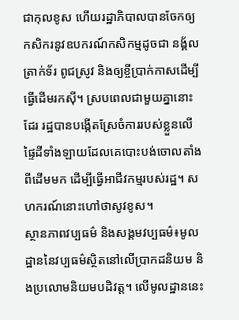ជាកុលខូស ហើយរដ្ឋាភិបាលបានចែកឲ្យកសិករនូវឧបករណ៍កសិកម្មដូចជា នង្គ័ល ត្រាក់ទ័រ ពូជស្រូវ និងឲ្យខ្ចីប្រាក់កាសដើម្បីធ្វើដើមរកស៊ី។ ស្របពេលជាមួយគ្នានោះដែរ រដ្ឋបានបង្កើតស្រែចំការរបស់ខ្លួនលើផ្ទៃដីទាំងឡាយដែលគេបោះបង់ចោលតាំងពីដើមមក ដើម្បីធ្វើអាជីវកម្មរបស់រដ្ឋ។ សហករណ៍នោះហៅថាសូវខូស។
ស្ថានភាពវប្បធម៌ និងសង្គមវប្បធម៌៖មូលដ្ឋាននៃវប្បធម៌ស្ថិតនៅលើប្រាកដនិយម និងប្រលោមនិយមបដិវត្ត។ លើមូលដ្ឋាននេះ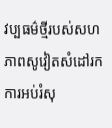វប្បធម៌ថ្មីរបស់សហភាពសូវៀតសំដៅរកការអប់រំសុ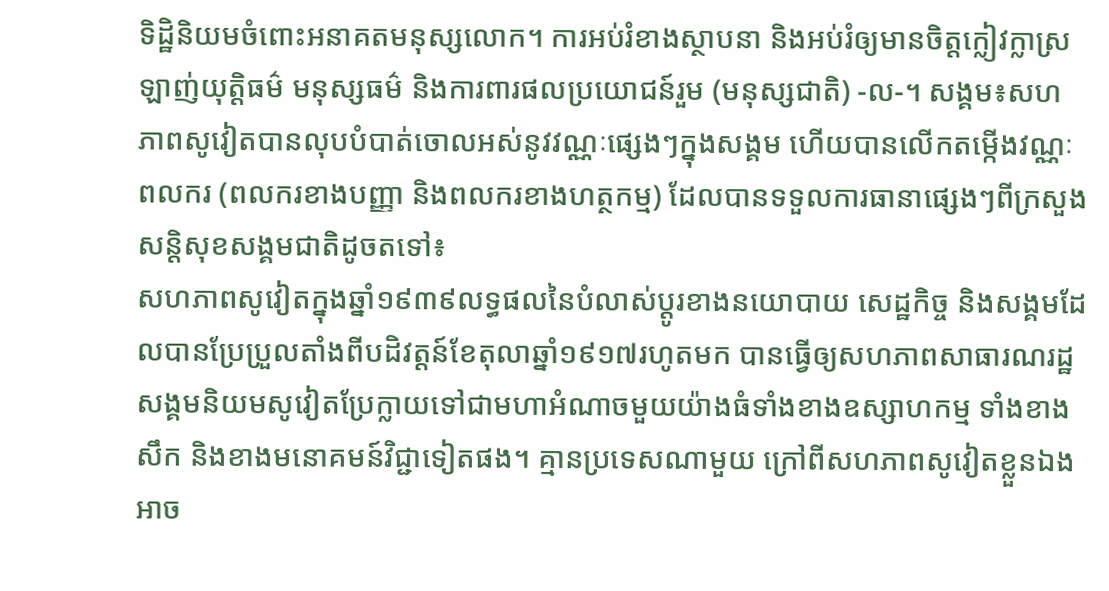ទិដ្ឋិនិយមចំពោះអនាគតមនុស្សលោក។ ការអប់រំខាងស្ថាបនា និងអប់រំឲ្យមានចិត្តក្លៀវក្លាស្រឡាញ់យុត្តិធម៌ មនុស្សធម៌ និងការពារផលប្រយោជន៍រួម (មនុស្សជាតិ) -ល-។ សង្គម៖សហភាពសូវៀតបានលុបបំបាត់ចោលអស់នូវវណ្ណៈផ្សេងៗក្នុងសង្គម ហើយបានលើកតម្កើងវណ្ណៈពលករ (ពលករខាងបញ្ញា និងពលករខាងហត្ថកម្ម) ដែលបានទទួលការធានាផ្សេងៗពីក្រសួងសន្តិសុខសង្គមជាតិដូចតទៅ៖
សហភាពសូវៀតក្នុងឆ្នាំ១៩៣៩លទ្ធផលនៃបំលាស់ប្តូរខាងនយោបាយ សេដ្ឋកិច្ច និងសង្គមដែលបានប្រែប្រួលតាំងពីបដិវត្តន៍ខែតុលាឆ្នាំ១៩១៧រហូតមក បានធ្វើឲ្យសហភាពសាធារណរដ្ឋសង្គមនិយមសូវៀតប្រែក្លាយទៅជាមហាអំណាចមួយយ៉ាងធំទាំងខាងឧស្សាហកម្ម ទាំងខាងសឹក និងខាងមនោគមន៍វិជ្ជាទៀតផង។ គ្មានប្រទេសណាមួយ ក្រៅពីសហភាពសូវៀតខ្លួនឯង អាច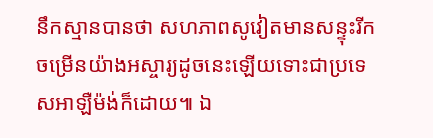នឹកស្មានបានថា សហភាពសូវៀតមានសន្ទុះរីកចម្រើនយ៉ាងអស្ចារ្យដូចនេះឡើយទោះជាប្រទេសអាឡឺម៉ង់ក៏ដោយ៕ ឯ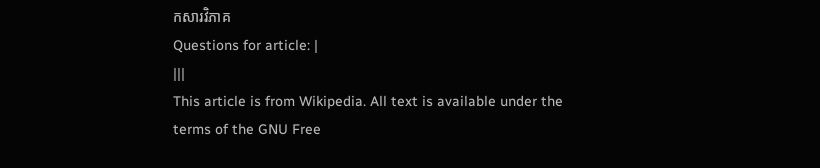កសារវិភាគ
Questions for article: |
|||
This article is from Wikipedia. All text is available under the terms of the GNU Free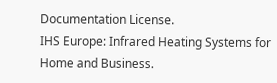Documentation License.
IHS Europe: Infrared Heating Systems for Home and Business.